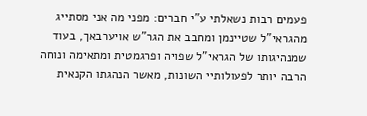פעמים רבות נשאלתי ע"י חברים: מפני מה אני מסתייג מהגראי"ל שטיינמן ומחבב את הגר"ש אויערבאך, בעוד שמנהיגותו של הגראי"ל שפויה ופרגמטית ומתאימה ונוחה הרבה יותר לפעולותיי השונות, מאשר הנהגתו הקנאית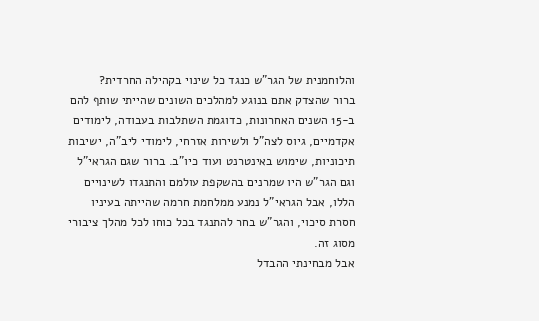והלוחמנית של הגר"ש כנגד כל שינוי בקהילה החרדית?
ברור שהצדק אתם בנוגע למהלכים השונים שהייתי שותף להם ב-15 השנים האחרונות, כדוגמת השתלבות בעבודה, לימודים אקדמיים, גיוס לצה"ל ולשירות אזרחי, לימודי ליב"ה, ישיבות תיכוניות, שימוש באינטרנט ועוד כיו"ב. ברור שגם הגראי"ל וגם הגר"ש היו שמרנים בהשקפת עולמם והתנגדו לשינויים הללו, אבל הגראי"ל נמנע ממלחמת חרמה שהייתה בעיניו חסרת סיכוי, והגר"ש בחר להתנגד בכל כוחו לכל מהלך ציבורי מסוג זה.
אבל מבחינתי ההבדל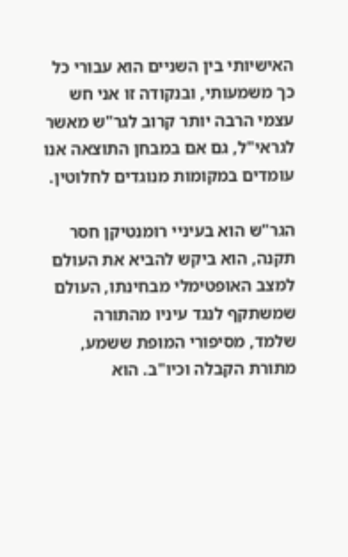האישיותי בין השניים הוא עבורי כל כך משמעותי, ובנקודה זו אני חש עצמי הרבה יותר קרוב לגר"ש מאשר לגראי"ל, גם אם במבחן התוצאה אנו עומדים במקומות מנוגדים לחלוטין.

הגר"ש הוא בעיניי רומנטיקן חסר תקנה, הוא ביקש להביא את העולם למצב האופטימלי מבחינתו, העולם שמשתקף לנגד עיניו מהתורה שלמד, מסיפורי המופת ששמע, מתורת הקבלה וכיו"ב. הוא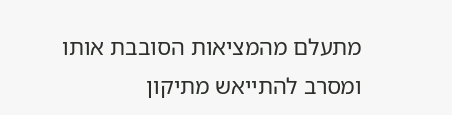מתעלם מהמציאות הסובבת אותו ומסרב להתייאש מתיקון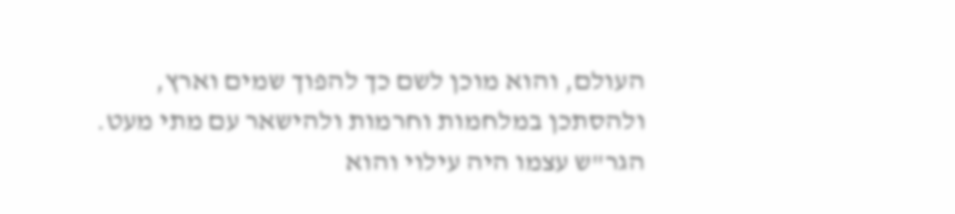העולם, והוא מוכן לשם כך להפוך שמים וארץ, ולהסתכן במלחמות וחרמות ולהישאר עם מתי מעט.
הגר"ש עצמו היה עילוי והוא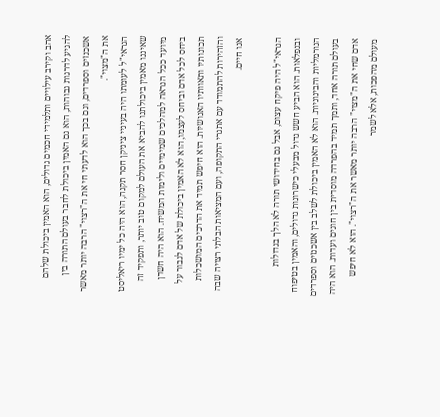אהב וקירב עילויים ותלמידי חכמים גדולים, הוא האמין ביכולת שלהם להגיע לדרגות גבוהות, הוא גם האמין ביכולת לחבר בעולם התורה בין אשכנזים וספרדים, וגם בכך הוא לדעתי חי את ה"רצוי" הרבה יותר מאשר את ה"מצוי".
הגראי"ל לעומתו היה בעיניי ציניקן חסר תקנה, הוא היה כל ימיו ריאליסט שאיננו מאמין ביכולתנו להביא את העולם למקום טוב יותר, ותפקיד זה מיועד ככל הנראה למהלכים שמימיים ולימות המשיח. הוא היה חשדן ביחס לכל אדם וביחס לעצמו, הוא לא האמין ביכולת של אדם לגבור על תכונותיו ותאוותיו האנושיות. הוא חיפש תמיד את הדרכים המושכלות והזהירות להתמודד עם אתגרי התקופה, ועם המציאות הבלתי רצויה שבה אנו חיים.

הגראי"ל היה פיקח עצום, אבל גם בחידושי תורה לא הלך בגדולות ובנפלאות. הוא הביע חשש גדול מבעלי כישרונות גדולים, והאמין בטיפוח הנורמליות והבינוניות. הוא לא האמין ביכולת לשלב בין אשכנזים וספרדים בעולם תורה אחד, ותמך תמיד בהפרדה מוסדית בין חוגים ועדות. הוא היה אדם שחי את ה"מצוי" הרבה יותר מאשר את ה"רצוי". הוא לא חיפש מעולם מהפכות, אלא לשמר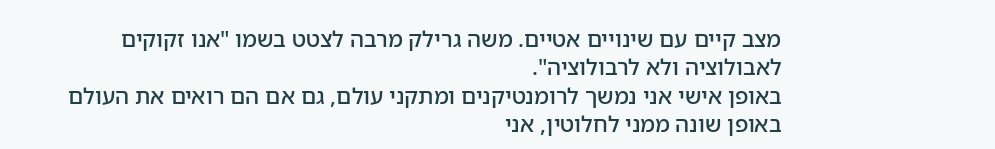מצב קיים עם שינויים אטיים. משה גרילק מרבה לצטט בשמו "אנו זקוקים לאבולוציה ולא לרבולוציה".
באופן אישי אני נמשך לרומנטיקנים ומתקני עולם, גם אם הם רואים את העולם באופן שונה ממני לחלוטין, אני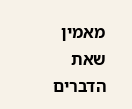מאמין שאת הדברים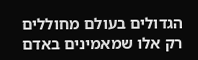הגדולים בעולם מחוללים רק אלו שמאמינים באדם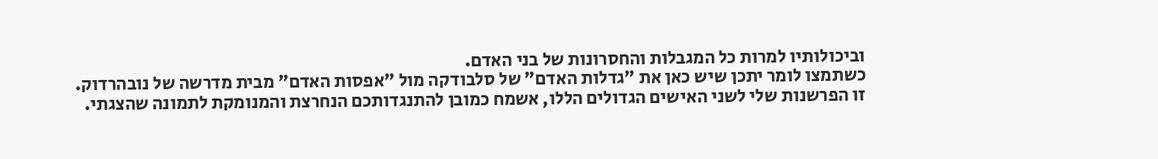וביכולותיו למרות כל המגבלות והחסרונות של בני האדם.
כשתמצו לומר יתכן שיש כאן את "גדלות האדם" של סלבודקה מול "אפסות האדם" מבית מדרשה של נובהרדוק.
זו הפרשנות שלי לשני האישים הגדולים הללו, אשמח כמובן להתנגדותכם הנחרצת והמנומקת לתמונה שהצגתי.